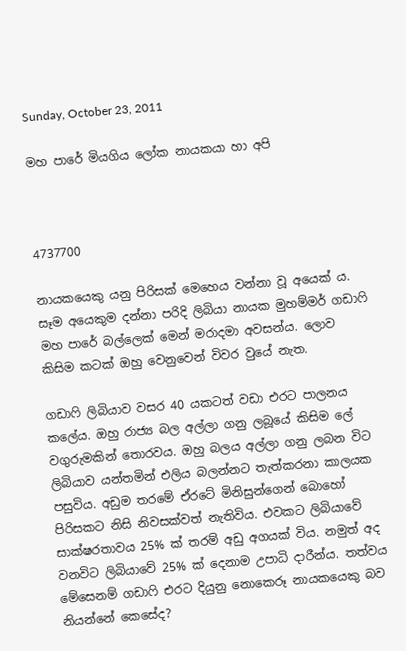Sunday, October 23, 2011

මහ පාරේ මියගිය ලෝක නායකයා හා අපි



4737700

නායකයෙකු යනු පිරිසක් මෙහෙය වන්නා වූ අයෙක් ය. සෑම අයෙකුම දන්නා පරිදි ලිබියා නායක මුහම්මර් ගඩාෆි මහ පාරේ බල්ලෙක් මෙන් මරාදමා අවසන්ය. ලොව කිසිම කටක් ඔහු වෙනුවෙන් විවර වුයේ නැත.

ගඩාෆි ලිබියාව වසර 40 යකටත් වඩා එරට පාලනය කලේය. ඔහු රාජ්‍ය බල අල්ලා ගනු ලබූයේ කිසිම ලේ වගුරුමකින් තොරවය. ඔහු බලය අල්ලා ගනු ලබන විට ලිබියාව යන්තමින් එලිය බලන්නට තැත්කරනා කාලයක පසුවිය. අඩුම තරමේ ඒරටේ මිනිසුන්ගෙන් බොහෝ පිරිසකට නිසි නිවසක්වත් නැතිවිය. එවකට ලිබියාවේ සාක්ෂරතාවය 25% ක් තරම් අඩු අගයක් විය. නමුත් අද වනවිට ලිබියාවේ 25% ක් දෙනාම උපාධි දාරීන්ය. තත්වය මේසෙනම් ගඩා‍ෆි එරට දියුනු නොකෙරූ නායකයෙකු බව නියන්නේ කෙසේද?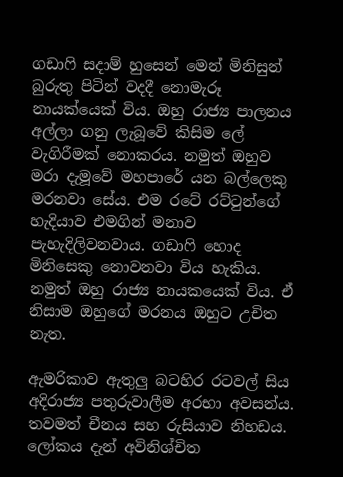ගඩා‍ෆි සදාම් හුසෙන් මෙන් මිනිසුන් බුරුතු පිටින් වදදී නොමැරූ නායක්යෙක් විය. ඔහු රාජ්‍ය පාලනය අල්ලා ගනු ලැබූවේ කිසිම ලේ වැගිරීමක් නොකරය. නමුත් ඔහුව මරා දැමූවේ මහපාරේ යන බල්ලෙකු මරනවා සේය. එම රටේ රට්‍ටුන්ගේ හැදියාව එමගින් මනාව පැහැදිලිවනවාය. ගඩා‍ෆි හොද මිනිසෙකු නොවනවා විය හැකිය. නමුත් ඔහු රාජ්‍ය නායකයෙක් විය. ඒ නිසාම ඔහුගේ මරනය ඔහුට උචිත නැත.

ඇමරිකාව ඇතුලු බටහිර රටවල් සිය අදිරාජ්‍ය පතුරුවාලීම අරභා අවසන්ය.  තවමත් චීනය සහ රුසියාව නිහඩය. ලෝකය දැන් අවිනිශ්චිත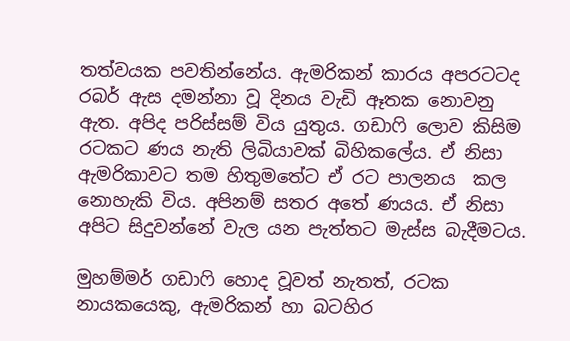තත්වයක පවතින්නේය. ඇමරිකන් කාරය අපරටටද රබර් ඇස දමන්නා වූ දිනය වැඩි ඈතක නොවනු ඇත. අපිද පරිස්සම් විය යුතුය. ගඩා‍ෆි ලොව කිසිම රටකට ණය නැති ලිබියාවක් බිහිකලේය. ඒ නිසා ඇමරිකාවට තම හිතුමතේට ඒ රට පාලනය  කල නොහැකි විය. අපිනම් සතර අතේ ණයය. ඒ නිසා අපිට සිදුවන්නේ වැල යන පැත්තට මැස්ස බැදීමටය.

මුහම්මර් ගඩා‍ෆි හොද වූවත් නැතත්, රටක නායකයෙකු, ඇමරිකන් හා බටහිර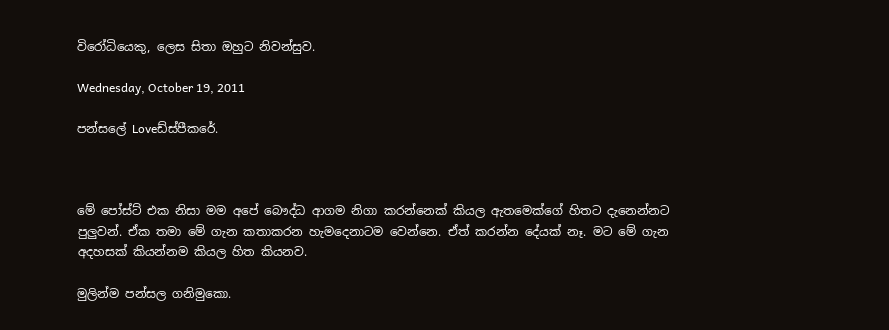විරෝධියෙකු, ලෙස සිතා ඔහුට නිවන්සුව.

Wednesday, October 19, 2011

පන්සලේ Loveඩ්ස්පීකරේ.



මේ පෝස්ට් එක නිසා මම අපේ බෞද්ධ ආගම නිගා කරන්නෙක් කියල ඇතමෙක්ගේ හිතට දැනෙන්නට පුලුවන්. ඒක තමා මේ ගැන කතාකරන හැමදෙනාටම වෙන්නෙ. ඒත් කරන්න දේයක් නෑ. මට මේ ගැන අදහසක් කියන්නම කියල හිත කියනව.

මුලින්ම පන්සල ගනිමුකො.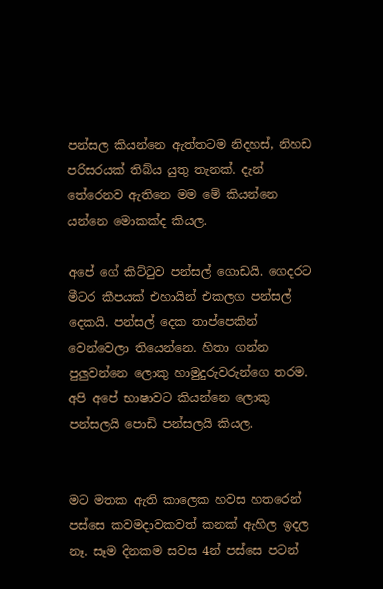පන්සල කියන්නෙ ඇත්තටම නිදහස්, නිහඩ පරිසරයක් තිබ්ය යුතු තැනක්. දැන් තේරෙනව ඇතිනෙ මම මේ කියන්නෙ යන්නෙ මොකක්ද කියල.

අපේ ගේ කිට්ටුව පන්සල් ගොඩයි. ගෙදරට මීටර කීපයක් එහායින් එකලග පන්සල් දෙකයි. පන්සල් දෙක තාප්පෙකින් වෙන්වෙලා තියෙන්නෙ. හිතා ගන්න පුලුවන්නෙ ලොකු හාමුදුරුවරුන්ගෙ තරම. අපි අපේ භාෂාවට කියන්නෙ ලොකු පන්සලයි පොඩි පන්සලයි කියල.


මට මතක ඇති කාලෙක හවස හතරෙන් පස්සෙ කවමදාවකවත් කනක් ඇහිල ඉදල නෑ. සෑම දිනකම සවස 4න් පස්සෙ පටන්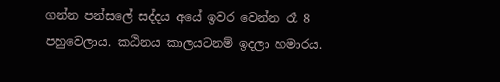ගන්න පන්සලේ සද්දය අයේ ඉවර වෙන්න රෑ 8 පහුවෙලාය. කඨිනය කාලයටනම් ඉදලා හමාරය.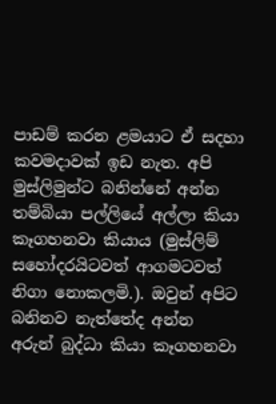පාඩම් කරන ළමයාට ඒ සදහා කවමදාවක් ඉඩ නැත. අපි මුස්ලිමුන්ට බනින්නේ අන්න තම්බියා පල්ලියේ අල්ලා කියා කෑගහනවා කියාය (මුස්ලිම් සහෝදරයිටවත් ආගමටවත් නිගා නොකලමි.). ඔවුන් අපිට බනිනව නැත්තේද අන්න අරුන් බුද්ධා කියා කෑගහනවා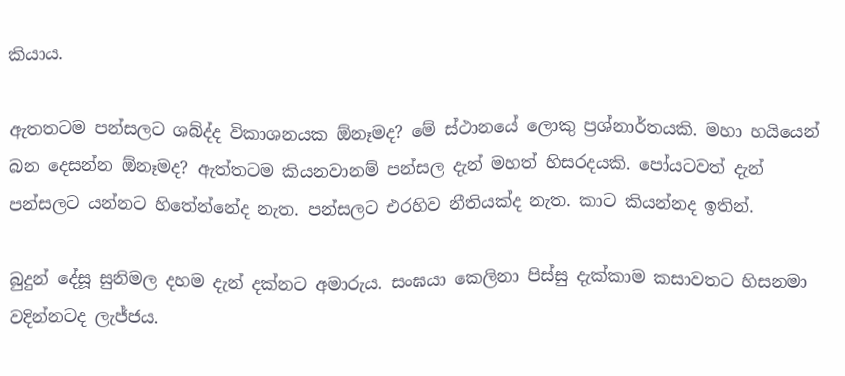කියාය.

ඇතතටම පන්සලට ශබ්ද්ද විකාශනයක ඕනෑමද? මේ ස්ථානයේ ලොකු ප්‍රශ්නාර්තයකි. මහා හයියෙන් බන දෙසන්න ඕනෑමද? ඇත්තටම කියනවානම් පන්සල දැන් මහත් හිසරදයකි. පෝයටවත් දැන් පන්සලට යන්නට හිතේන්නේද නැත. පන්සලට එරහිව නීතියක්ද නැත. කාට කියන්නද ඉතින්.

බුදුන් දේසූ සුනිමල දහම දැන් දක්නට අමාරුය. සංඝයා කෙලිනා පිස්සු දැක්කාම කසාවතට හිසනමා වදින්නටද ලැජ්ජය.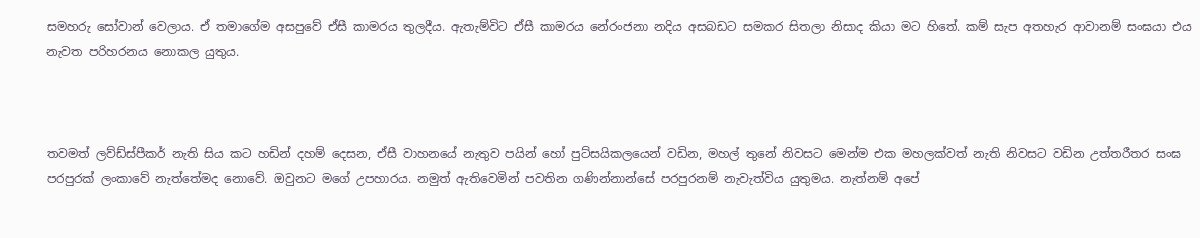සමහරු සෝවාන් වෙලාය. ඒ තමාගේම අසපුවේ ඒසී කාමරය තුලදීය. ඇතැම්විට ඒසී කාමරය නේරංජනා නදිය අසබඩට සමකර සිතලා නිසාද කියා මට හිතේ. කම් සැප අතහැර ආවානම් සංඝයා එය නැවත පරිහරනය නොකල යුතුය.



තවමත් ලව්ඩ්ස්පීකර් නැති සිය කට හඩින් දහම් දෙසන, ඒසී වාහනයේ නැතුව පයින් හෝ පුට්සයිකලයෙන් වඩින, මහල් තුනේ නිවසට මෙන්ම එක මහලක්වත් නැති නිවසට වඩින උත්තරීතර සංඝ පරපුරක් ලංකාවේ නැත්තේමද නොවේ. ඔවුනට මගේ උපහාරය. නමුත් ඇතිවෙමින් පවතින ගණින්නාන්සේ පරපුරනම් නැවැත්විය යුතුමය. නැත්නම් අපේ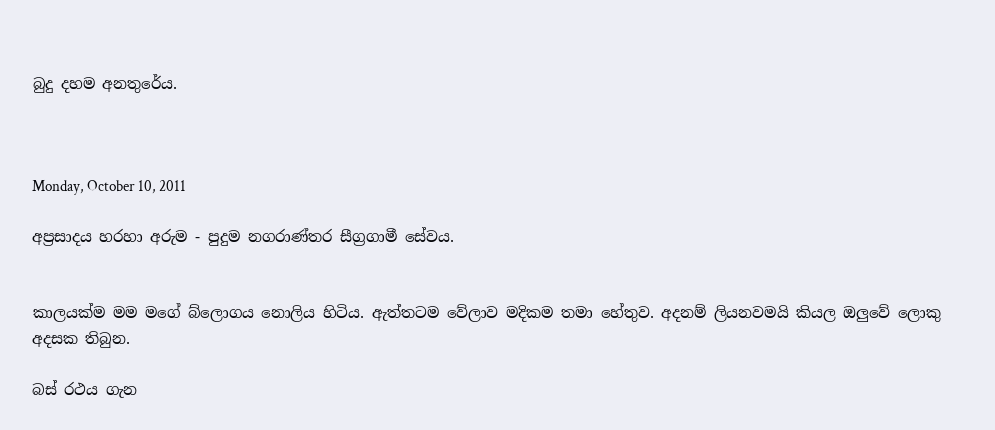බුදු දහම අනතුරේය.



Monday, October 10, 2011

අප්‍රසාදය හරහා අරුම - පුදුම නගරාණ්තර සීග්‍රගාමී සේවය.


කාලයක්ම මම මගේ බ්ලොගය නොලිය හිටිය. ඇත්තටම වේලාව මදිකම තමා හේතුව. අදනම් ලියනවමයි කියල ඔලුවේ ලොකු අදසක තිබුන.

බස් රථය ගැන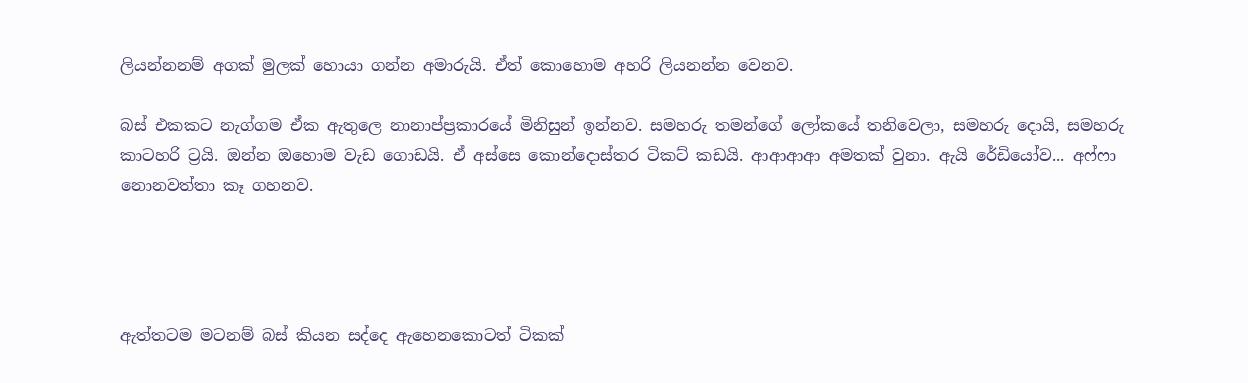ලියන්නනම් අගක් මුලක් හොයා ගන්න අමාරුයි. ඒත් කොහොම අහරි ලියනන්න වෙනව.

බස් එකකට නැග්ගම ඒක ඇතුලෙ නානාප්ප්‍රකාරයේ මිනිසුන් ඉන්නව. සමහරු තමන්ගේ ලෝකයේ තනිවෙලා, සමහරු දොයි, සමහරු කාටහරි ට්‍රයි. ඔන්න ඔහොම වැඩ ගොඩයි. ඒ අස්සෙ කොන්දොස්තර ටිකට් කඩයි. ආආආආ අමතක් වුනා. ඇයි රේඩියෝව... අෆ්ෆා නොනවත්තා කෑ ගහනව.




ඇත්තටම මටනම් බස් කියන සද්දෙ ඇහෙනකොටත් ටිකක්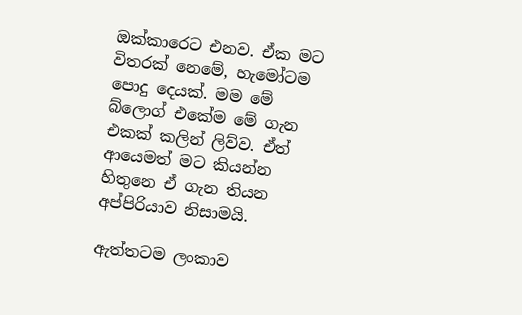ඔක්කාරෙට එනව. ඒක මට විතරක් නෙමේ, හැමෝටම පොදු දෙයක්. මම මේ බ්ලොග් එකේම මේ ගැන එකක් කලින් ලිව්ව. ඒත් ආයෙමත් මට කියන්න හිතුනෙ ඒ ගැන තියන අප්පිරියාව නිසාමයි.

ඇත්තටම ලංකාව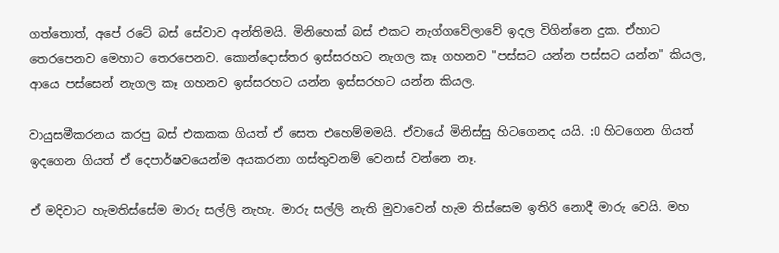ගත්තොත්, අපේ රටේ බස් සේවාව අන්තිමයි. මිනිහෙක් බස් එකට නැග්ගවේලාවේ ඉදල විගින්නෙ දුක. ඒහාට තෙරපෙනව මෙහාට තෙරපෙනව. කොන්දොස්තර ඉස්සරහට නැගල කෑ ගහනව "පස්සට යන්න පස්සට යන්න" කියල, ආයෙ පස්සෙන් නැගල කෑ ගහනව ඉස්සරහට යන්න ඉස්සරහට යන්න කියල.

වායුසමීකරනය කරපු බස් එකකක ගියත් ඒ සෙත එහෙම්මමයි. ඒවායේ මිනිස්සු හිටගෙනද යයි. :O හිටගෙන ගියත් ඉදගෙන ගියත් ඒ දෙපාර්ෂවයෙන්ම අයකරනා ගස්තුවනම් වෙනස් වන්නෙ නෑ.

ඒ මදිවාට හැමතිස්සේම මාරු සල්ලි නැහැ. මාරු සල්ලි නැති මුවාවෙන් හැම තිස්සෙම ඉතිරි නොදී මාරු වෙයි. මහ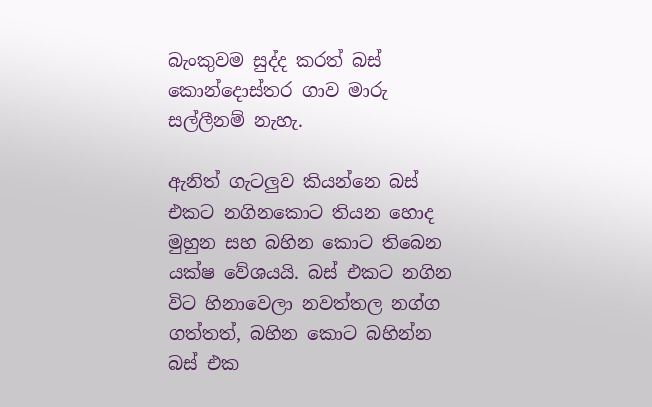බැංකුවම සුද්ද කරත් බස් කොන්දොස්තර ගාව මාරු සල්ලීනම් නැහැ.

ඇනිත් ගැටලුව කියන්නෙ බස් එකට නගිනකොට තියන හොද මුහුන සහ බහින කොට තිබෙන යක්ෂ වේශයයි. බස් එකට නගින විට හිනාවෙලා නවත්තල නග්ග ගත්තත්, බහින කොට බහින්න බස් එක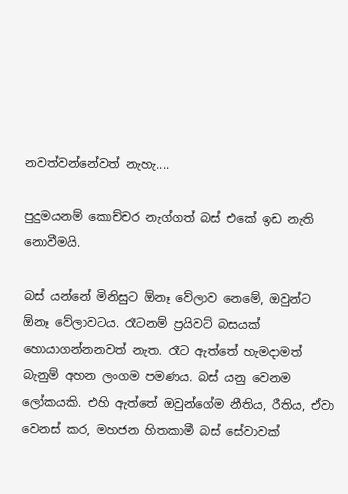නවත්වන්නේවත් නැහැ....

පුදුමයනම් කොච්චර නැග්ගත් බස් එකේ ඉඩ නැති නොවීමයි.

බස් යන්නේ මිනිසුට ඕනෑ වේලාව නෙමේ, ඔවුන්ට ඕනෑ වේලාවටය. රෑටනම් ප්‍රයිවට් බසයක් හොයාගන්නනවත් නැත. රෑට ඇත්තේ හැමදාමත් බැනුම් අහන ලංගම පමණය. බස් යනු වෙනම ලෝකයකි. එහි ඇත්තේ ඔවුන්ගේම නීතිය, රීතිය, ඒවා වෙනස් කර, මහජන හිතකාමී බස් සේවාවක්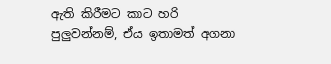ඇති කිරීමට කාට හරි පුලුවන්නම්, ඒය ඉතාමත් අගනා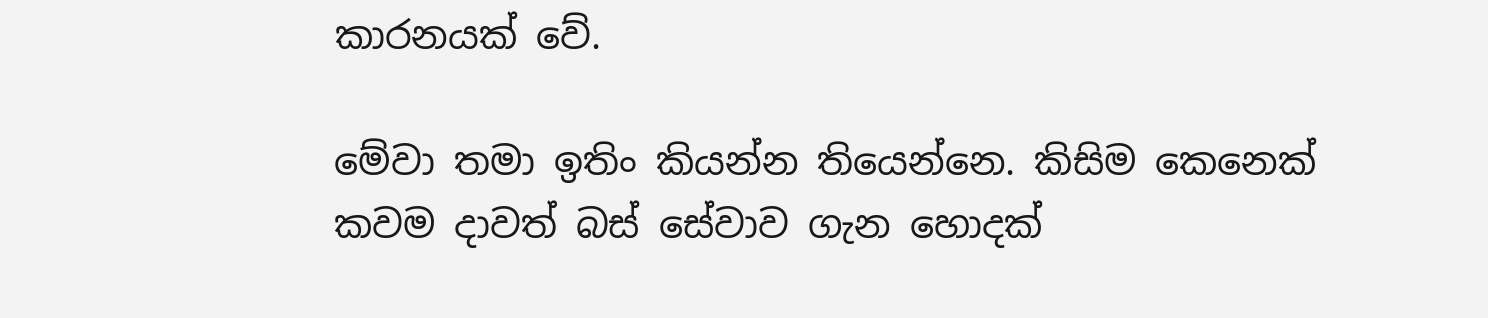කාරනයක් වේ.

මේවා තමා ඉතිං කියන්න තියෙන්නෙ. කිසිම කෙනෙක් කවම දාවත් බස් සේවාව ගැන හොදක්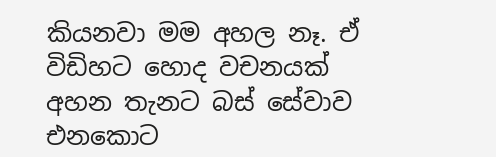කියනවා මම අහල නෑ. ඒ විඩිහට හොද වචනයක් අහන තැනට බස් සේවාව එනකොට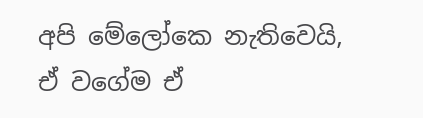අපි මේලෝකෙ නැතිවෙයි, ඒ වගේම ඒ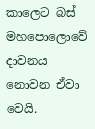කාලෙට බස් මහපොලොවේ දාවනය නොවන ඒවා වෙයි.